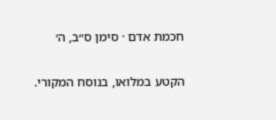חכמת אדם · סימן ס״ב, ה׳

הקטע במלואו, בנוסח המקורי.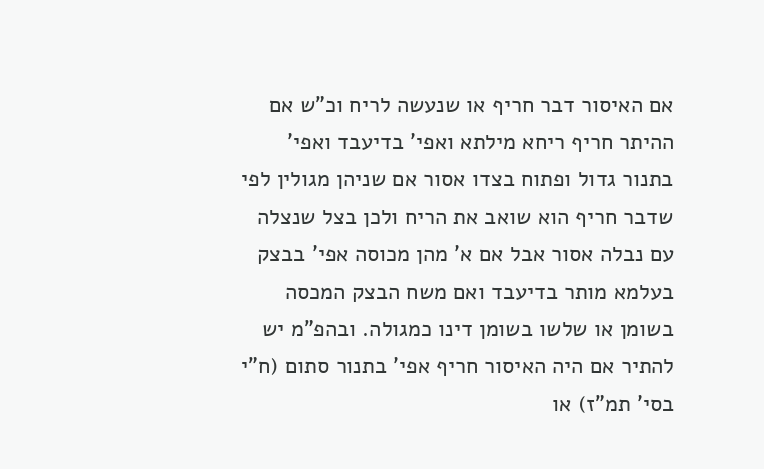אם האיסור דבר חריף או שנעשה לריח וכ"ש אם ההיתר חריף ריחא מילתא ואפי' בדיעבד ואפי' בתנור גדול ופתוח בצדו אסור אם שניהן מגולין לפי שדבר חריף הוא שואב את הריח ולכן בצל שנצלה עם נבלה אסור אבל אם א' מהן מכוסה אפי' בבצק בעלמא מותר בדיעבד ואם משח הבצק המכסה בשומן או שלשו בשומן דינו כמגולה. ובהפ"מ יש להתיר אם היה האיסור חריף אפי' בתנור סתום (ח"י בסי' תמ"ז) או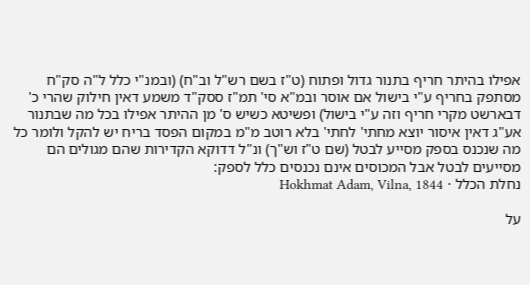אפילו בהיתר חריף בתנור גדול ופתוח (ט"ז בשם רש"ל וב"ח) (ובמנ"י כלל ל"ה סק"ח מסתפק בחריף ע"י בישול אם אוסר ובמ"א סי' תמ"ז ססק"ד משמע דאין חילוק שהרי כ' דבארשט מקרי חריף וזה ע"י בישול) ופשיטא כשיש ס' מן ההיתר אפילו בכל מה שבתנור אע"ג דאין איסור יוצא מחתי' לחתי' בלא רוטב מ"מ במקום הפסד בריח יש להקל ולומר כל מה שנכנס בספק מסייע לבטל (שם ט"ז וש"ך) ונ"ל דדוקא הקדירות שהם מגולים הם מסייעים לבטל אבל המכוסים אינם נכנסים כלל לספק:
נחלת הכלל · Hokhmat Adam, Vilna, 1844

על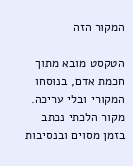המקור הזה

הטקסט מובא מתוך חכמת אדם, בנוסחו המקורי ובלי עריכה. מקור הלכתי נכתב בזמן מסוים ובנסיבות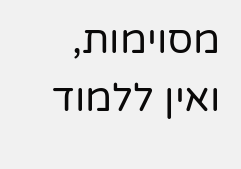מסוימות, ואין ללמוד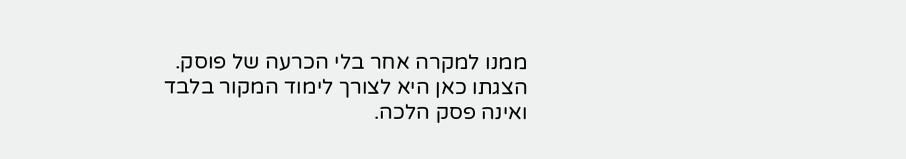ממנו למקרה אחר בלי הכרעה של פוסק. הצגתו כאן היא לצורך לימוד המקור בלבד ואינה פסק הלכה.